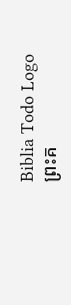Biblia Todo Logo
ព្រះគ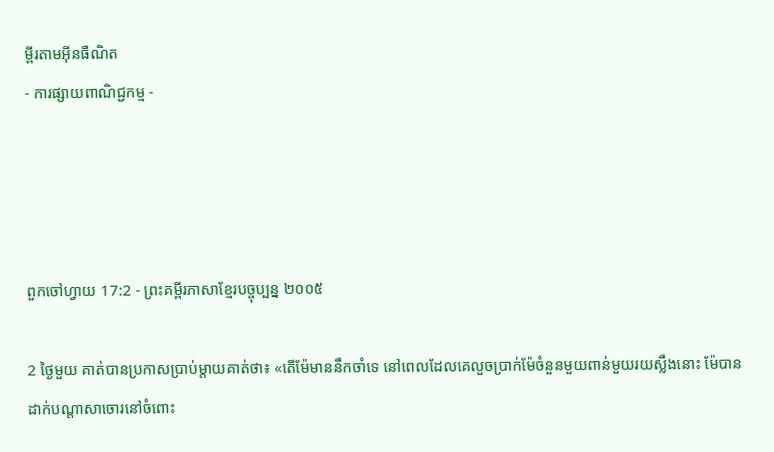ម្ពីរតាមអ៊ីនធឺណិត
- ការផ្សាយពាណិជ្ជកម្ម -




ពួកចៅ‌ហ្វាយ 17:2 - ព្រះគម្ពីរភាសាខ្មែរបច្ចុប្បន្ន ២០០៥

2 ថ្ងៃមួយ គាត់បានប្រកាសប្រាប់ម្ដាយគាត់ថា៖ «តើម៉ែមាននឹកចាំទេ នៅពេលដែលគេលួចប្រាក់ម៉ែចំនួនមួយពាន់មួយរយស្លឹងនោះ ម៉ែបានដាក់បណ្ដាសាចោរនៅចំពោះ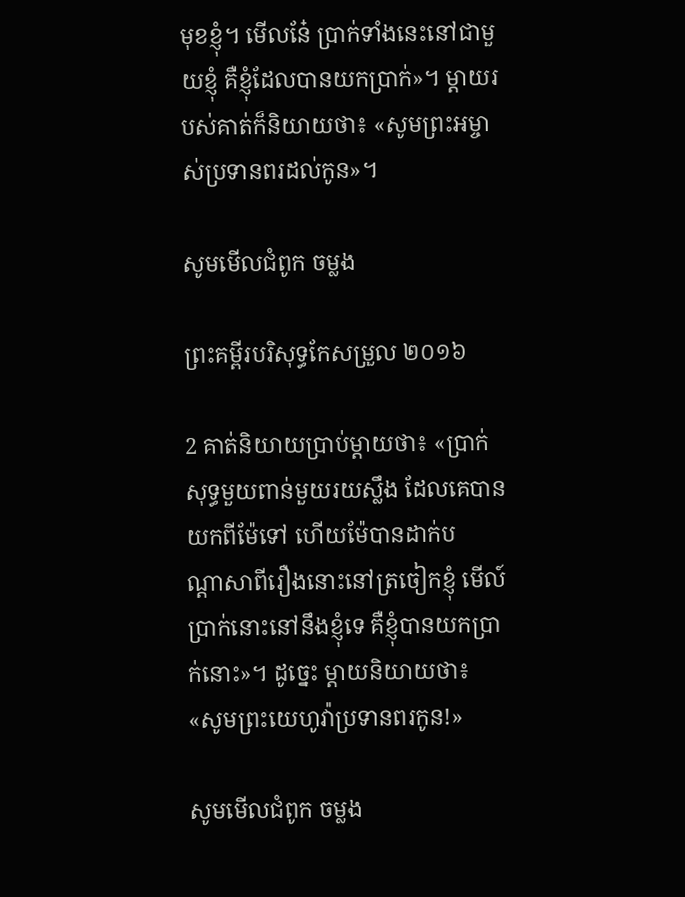មុខខ្ញុំ។ មើលនែ៎ ប្រាក់ទាំងនេះនៅជាមួយខ្ញុំ គឺខ្ញុំដែលបានយកប្រាក់»។ ម្ដាយរបស់គាត់ក៏និយាយថា៖ «សូមព្រះ‌អម្ចាស់ប្រទានពរដល់កូន»។

សូមមើលជំពូក ចម្លង

ព្រះគម្ពីរបរិសុទ្ធកែសម្រួល ២០១៦

2 គាត់និយាយប្រាប់ម្តាយថា៖ «ប្រាក់សុទ្ធមួយពាន់មួយរយស្លឹង ដែលគេបានយកពីម៉ែទៅ ហើយម៉ែបានដាក់បណ្ដា‌សាពីរឿងនោះនៅត្រចៀកខ្ញុំ មើល៍ ប្រាក់នោះនៅនឹងខ្ញុំទេ គឺខ្ញុំបានយកប្រាក់នោះ»។ ដូច្នេះ ម្តាយនិយាយថា៖ «សូមព្រះ‌យេហូវ៉ាប្រទានពរកូន!»

សូមមើលជំពូក ចម្លង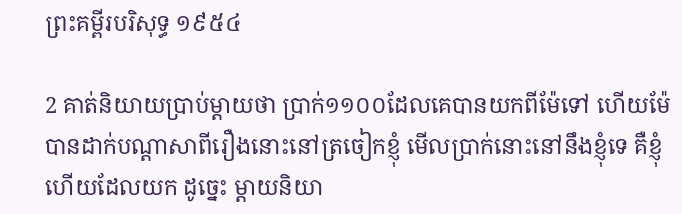ព្រះគម្ពីរបរិសុទ្ធ ១៩៥៤

2 គាត់និយាយប្រាប់ម្តាយថា ប្រាក់១១០០ដែលគេបានយកពីម៉ែទៅ ហើយម៉ែបានដាក់បណ្តាសាពីរឿងនោះនៅត្រចៀកខ្ញុំ មើលប្រាក់នោះនៅនឹងខ្ញុំទេ គឺខ្ញុំហើយដែលយក ដូច្នេះ ម្តាយនិយា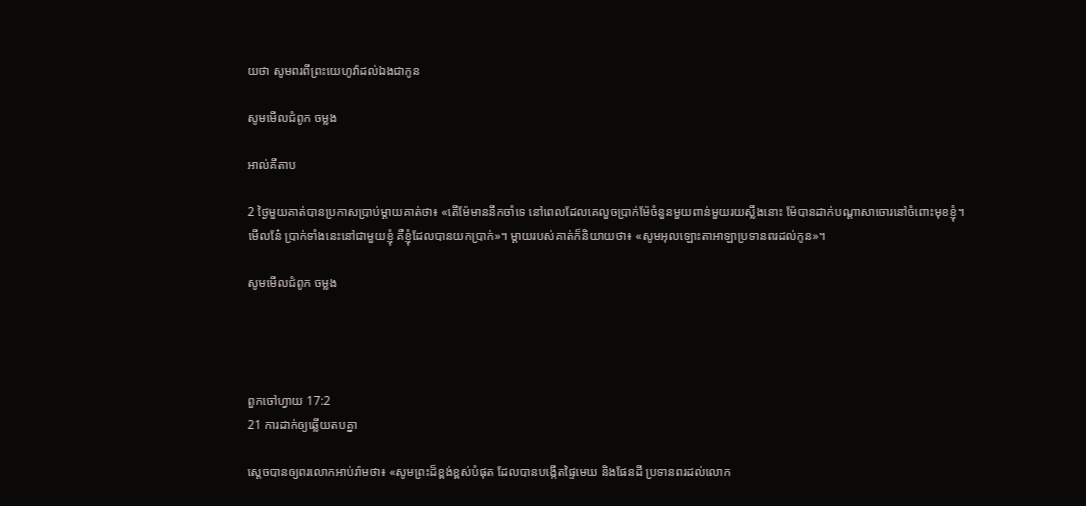យថា សូមពរពីព្រះ‌យេហូវ៉ាដល់ឯងជាកូន

សូមមើលជំពូក ចម្លង

អាល់គីតាប

2 ថ្ងៃមួយគាត់បានប្រកាសប្រាប់ម្តាយគាត់ថា៖ «តើម៉ែមាននឹកចាំទេ នៅពេលដែលគេលួចប្រាក់ម៉ែចំនួនមួយពាន់មួយរយស្លឹងនោះ ម៉ែបានដាក់បណ្តាសាចោរនៅចំពោះមុខខ្ញុំ។ មើលនែ៎ ប្រាក់ទាំងនេះនៅជាមួយខ្ញុំ គឺខ្ញុំដែលបានយកប្រាក់»។ ម្តាយរបស់គាត់ក៏និយាយថា៖ «សូមអុលឡោះ‌តាអាឡាប្រទានពរដល់កូន»។

សូមមើលជំពូក ចម្លង




ពួកចៅ‌ហ្វាយ 17:2
21 ការដាក់ឲ្យឆ្លើយតបគ្នា

ស្ដេចបានឲ្យពរលោកអាប់រ៉ាមថា៖ «សូមព្រះដ៏ខ្ពង់‌ខ្ពស់បំផុត ដែលបានបង្កើតផ្ទៃមេឃ និងផែនដី ប្រទានពរដល់លោក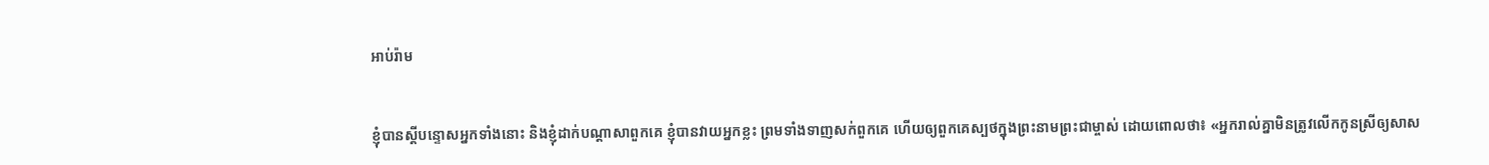អាប់រ៉ាម


ខ្ញុំបានស្ដីបន្ទោសអ្នកទាំងនោះ និងខ្ញុំដាក់បណ្ដាសាពួកគេ ខ្ញុំបានវាយអ្នកខ្លះ ព្រមទាំងទាញសក់ពួកគេ ហើយឲ្យពួកគេស្បថក្នុងព្រះ‌នាមព្រះ‌ជាម្ចាស់ ដោយពោលថា៖ «អ្នករាល់គ្នាមិនត្រូវលើកកូនស្រីឲ្យសាស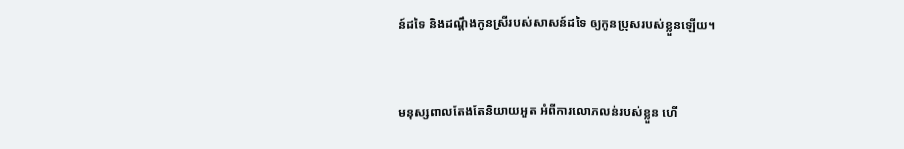ន៍ដទៃ និងដណ្ដឹងកូនស្រីរបស់សាសន៍ដទៃ ឲ្យកូនប្រុសរបស់ខ្លួនឡើយ។


មនុស្សពាលតែងតែនិយាយអួត អំពីការលោភ‌លន់របស់ខ្លួន ហើ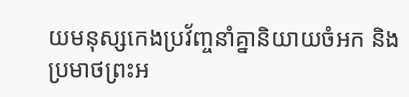យមនុស្សកេង‌ប្រវ័ញ្ចនាំគ្នានិយាយចំអក និងប្រមាថព្រះ‌អ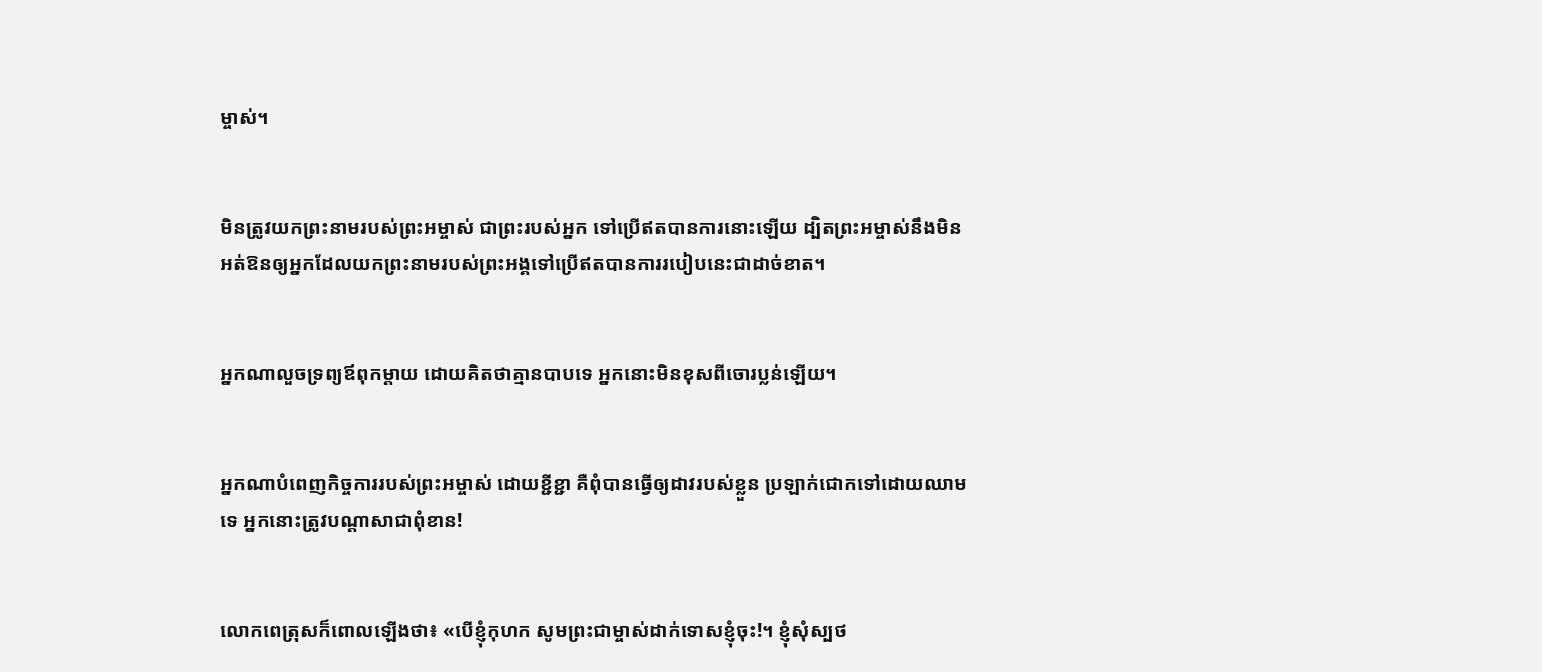ម្ចាស់។


មិនត្រូវយកព្រះ‌នាមរបស់ព្រះ‌អម្ចាស់ ជាព្រះរបស់អ្នក ទៅប្រើឥតបានការនោះឡើយ ដ្បិតព្រះ‌អម្ចាស់នឹងមិនអត់‌ឱនឲ្យអ្នកដែលយកព្រះ‌នាមរបស់ព្រះអង្គទៅប្រើឥតបានការរបៀបនេះជាដាច់ខាត។


អ្នកណាលួចទ្រព្យឪពុកម្ដាយ ដោយគិតថាគ្មានបាបទេ អ្នកនោះមិនខុសពីចោរប្លន់ឡើយ។


អ្នកណាបំពេញកិច្ចការរបស់ព្រះ‌អម្ចាស់ ដោយខ្ជីខ្ជា គឺពុំបានធ្វើឲ្យដាវរបស់ខ្លួន ប្រឡាក់ជោកទៅដោយឈាមទេ អ្នកនោះត្រូវបណ្ដាសាជាពុំ‌ខាន!


លោកពេត្រុសក៏ពោលឡើងថា៖ «បើខ្ញុំកុហក សូមព្រះ‌ជាម្ចាស់ដាក់ទោសខ្ញុំចុះ!។ ខ្ញុំសុំស្បថ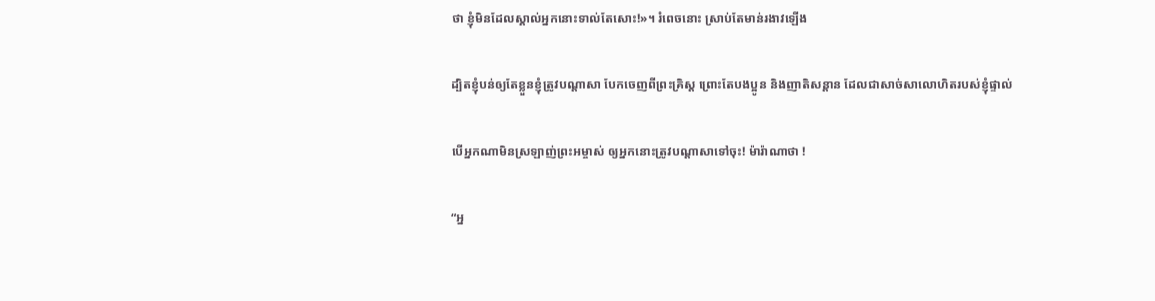ថា ខ្ញុំមិនដែលស្គាល់អ្នកនោះទាល់តែសោះ!»។ រំពេចនោះ ស្រាប់តែមាន់រងាវឡើង


ដ្បិតខ្ញុំបន់ឲ្យតែខ្លួនខ្ញុំត្រូវបណ្ដាសា បែកចេញពីព្រះ‌គ្រិស្ត ព្រោះតែបងប្អូន និងញាតិ‌សន្ដាន ដែលជាសាច់សាលោហិតរបស់ខ្ញុំផ្ទាល់


បើអ្នកណាមិនស្រឡាញ់ព្រះ‌អម្ចាស់ ឲ្យអ្នកនោះត្រូវបណ្ដាសាទៅចុះ! ម៉ារ៉ា‌ណាថា !


“អ្ន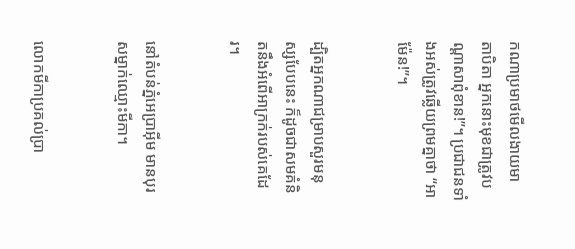កណាប្រមាថមើល‌ងាយមាតា‌បិតា អ្នកនោះមុខជាត្រូវបណ្ដាសាពុំ‌ខាន!”។ ប្រជា‌ជនទាំងអស់ត្រូវឆ្លើយព្រមគ្នាថា “អាម៉ែន!”។


ដ្បិតអ្នកណាជម្រាបសួរមនុស្សបែបនេះ ក៏ដូចជាសមគំនិតនឹងអំពើអាក្រក់របស់គេដែរ។


នៅតំបន់ភ្នំអេប្រាអ៊ីម មានបុរសម្នាក់ឈ្មោះមីកា។


លោកមីកាប្រគល់ប្រា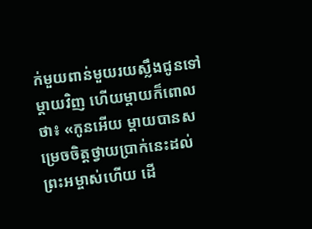ក់មួយ‌ពាន់‌មួយរយស្លឹងជូនទៅម្ដាយវិញ ហើយម្ដាយក៏ពោលថា៖ «កូនអើយ ម្ដាយបានសម្រេចចិត្តថ្វាយប្រាក់នេះដល់ព្រះ‌អម្ចាស់ហើយ ដើ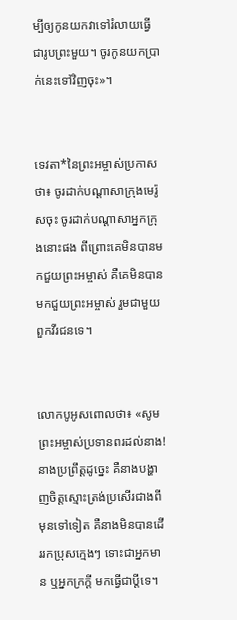ម្បីឲ្យកូនយកវាទៅរំលាយធ្វើជារូបព្រះមួយ។ ចូរកូនយកប្រាក់នេះទៅវិញចុះ»។


ទេវតា*នៃព្រះ‌អម្ចាស់ប្រកាសថា៖ ចូរដាក់បណ្ដាសាក្រុងមេរ៉ូសចុះ ចូរដាក់បណ្ដាសាអ្នកក្រុងនោះផង ពី‌ព្រោះគេមិនបានមកជួយព្រះ‌អម្ចាស់ គឺគេមិនបានមកជួយព្រះ‌អម្ចាស់ រួមជាមួយពួកវីរ‌ជនទេ។


លោកបូអូសពោលថា៖ «សូមព្រះ‌អម្ចាស់ប្រទានពរដល់នាង! នាងប្រព្រឹត្តដូច្នេះ គឺនាងបង្ហាញចិត្តស្មោះត្រង់ប្រសើរជាងពីមុនទៅទៀត គឺនាងមិនបានដើររកប្រុសក្មេងៗ ទោះជាអ្នកមាន ឬអ្នកក្រក្ដី មកធ្វើជាប្ដីទេ។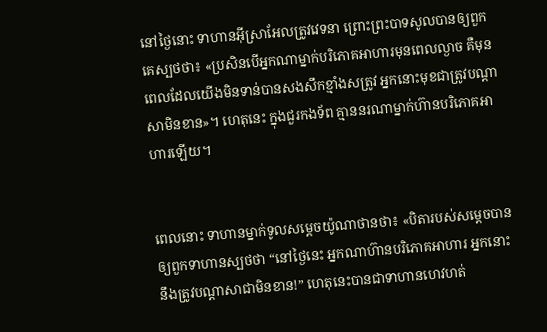នៅថ្ងៃនោះ ទាហានអ៊ីស្រា‌អែលត្រូវវេទនា ព្រោះព្រះ‌បាទសូលបានឲ្យពួកគេស្បថថា៖ «ប្រសិនបើអ្នកណាម្នាក់បរិភោគអាហារមុនពេលល្ងាច គឺមុនពេលដែលយើងមិនទាន់បានសង‌សឹកខ្មាំងសត្រូវ អ្នកនោះមុខជាត្រូវបណ្ដាសាមិនខាន»។ ហេតុនេះ ក្នុងជួរកង‌ទ័ព គ្មាននរណាម្នាក់ហ៊ានបរិភោគអាហារឡើយ។


ពេលនោះ ទាហានម្នាក់ទូលសម្ដេចយ៉ូណា‌ថានថា៖ «បិតារបស់សម្ដេចបានឲ្យពួកទាហានស្បថថា “នៅថ្ងៃនេះ អ្នកណាហ៊ានបរិភោគអាហារ អ្នកនោះនឹងត្រូវបណ្ដាសាជាមិនខាន!” ហេតុនេះបានជាទាហានហេវ‌ហត់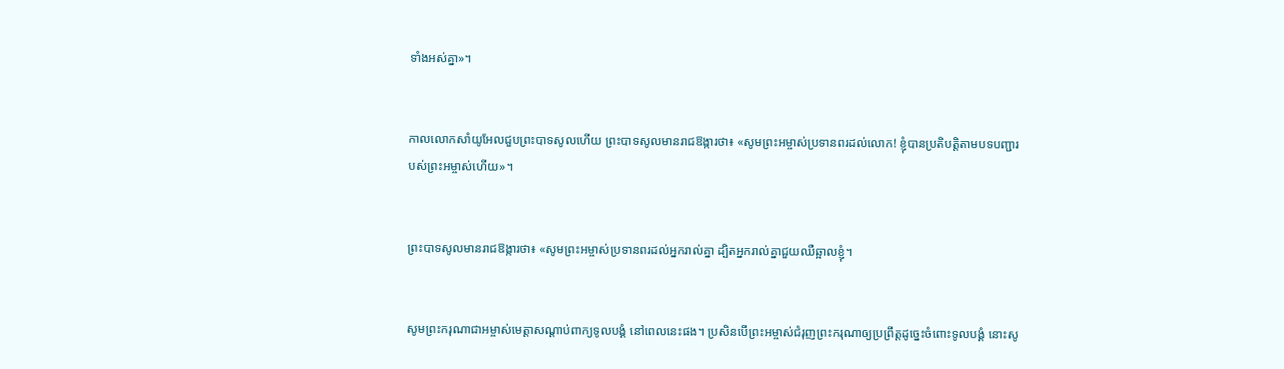ទាំងអស់គ្នា»។


កាលលោកសាំយូ‌អែលជួបព្រះ‌បាទសូលហើយ ព្រះ‌បាទសូលមានរាជ‌ឱង្ការថា៖ «សូមព្រះ‌អម្ចាស់ប្រទានពរដល់លោក! ខ្ញុំបានប្រតិបត្តិតាមបទ‌បញ្ជារបស់ព្រះ‌អម្ចាស់ហើយ»។


ព្រះ‌បាទសូលមានរាជ‌ឱង្ការថា៖ «សូមព្រះ‌អម្ចាស់ប្រទានពរដល់អ្នករាល់គ្នា ដ្បិតអ្នករាល់គ្នាជួយឈឺ‌ឆ្អាលខ្ញុំ។


សូមព្រះ‌ករុណាជាអម្ចាស់មេត្តាសណ្ដាប់ពាក្យទូលបង្គំ នៅពេលនេះផង។ ប្រសិនបើព្រះ‌អម្ចាស់ជំរុញព្រះ‌ករុណាឲ្យប្រព្រឹត្តដូច្នេះចំពោះទូលបង្គំ នោះសូ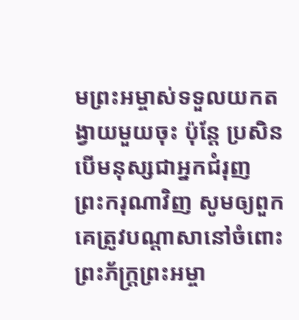មព្រះ‌អម្ចាស់ទទួលយកតង្វាយមួយចុះ ប៉ុន្តែ ប្រសិនបើមនុស្សជាអ្នកជំរុញព្រះ‌ករុណាវិញ សូមឲ្យពួកគេត្រូវបណ្ដាសានៅចំពោះព្រះ‌ភ័ក្ត្រព្រះ‌អម្ចា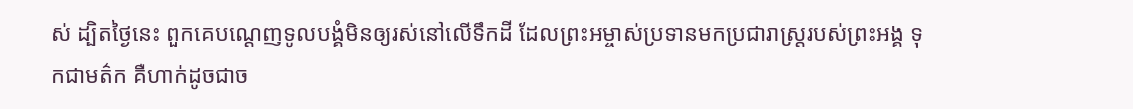ស់ ដ្បិតថ្ងៃនេះ ពួកគេបណ្ដេញទូលបង្គំមិនឲ្យរស់នៅលើទឹកដី ដែលព្រះ‌អម្ចាស់ប្រទានមកប្រជា‌រាស្ត្ររបស់ព្រះអង្គ ទុកជាមត៌ក គឺហាក់ដូចជាច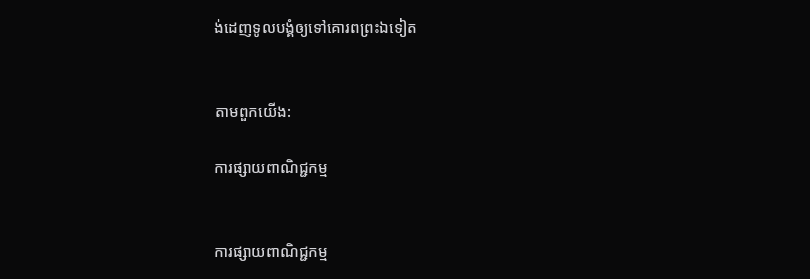ង់ដេញទូលបង្គំឲ្យទៅគោរពព្រះឯទៀត


តាមពួកយើង:

ការផ្សាយពាណិជ្ជកម្ម


ការផ្សាយពាណិជ្ជកម្ម